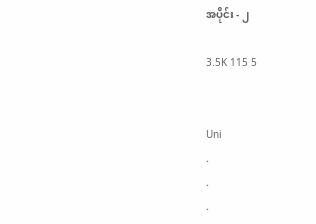အပိုင်း - ၂

3.5K 115 5


Uni
.
.
.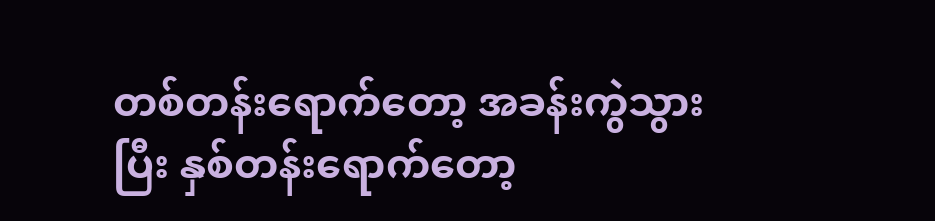တစ်တန်းရောက်တော့ အခန်းကွဲသွားပြီး နှစ်တန်းရောက်တော့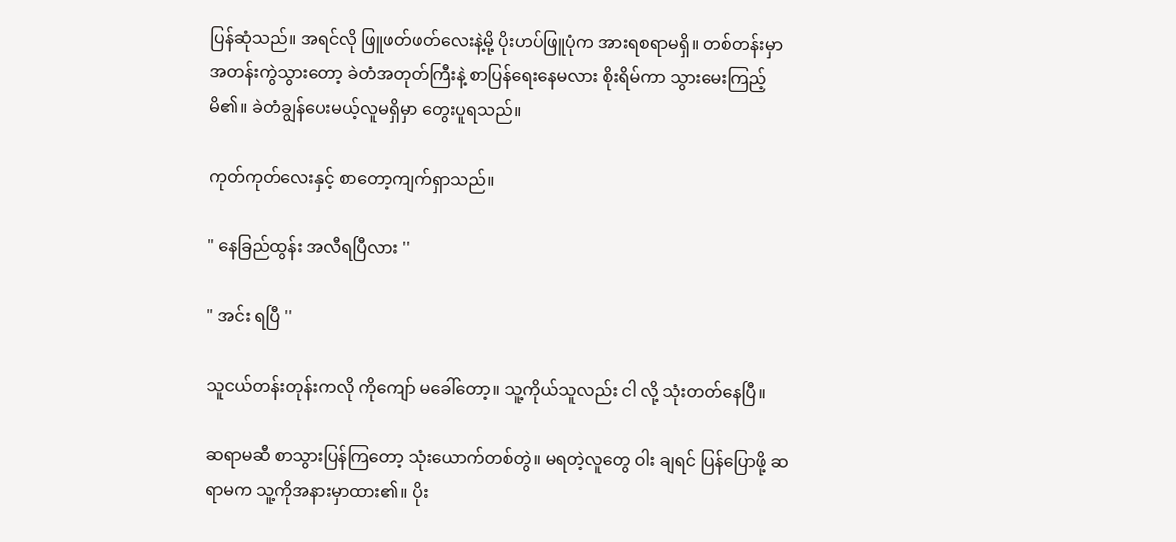ပြန်ဆုံသည်။ အရင်လို ဖြူဖတ်ဖတ်လေးနဲ့မို့ ပိုးဟပ်ဖြူပုံက အားရစရာမရှိ။ တစ်တန်းမှာ အတန်းကွဲသွားတော့ ခဲတံအတုတ်ကြီးနဲ့ စာပြန်ရေးနေမလား စိုးရိမ်ကာ သွားမေးကြည့်မိ၏။ ခဲတံချွန်ပေးမယ့်လူမရှိမှာ တွေးပူရသည်။

ကုတ်ကုတ်လေးနှင့် စာတော့ကျက်ရှာသည်။

" နေခြည်ထွန်း အလီရပြီလား ''

" အင်း ရပြီ ''

သူငယ်တန်းတုန်းကလို ကိုကျော် မခေါ်တော့။ သူ့ကိုယ်သူလည်း ငါ လို့ သုံးတတ်နေပြီ။

ဆရာမဆီ စာသွားပြန်ကြတော့ သုံးယောက်တစ်တွဲ။ မရတဲ့လူတွေ ဝါး ချရင် ပြန်ပြောဖို့ ဆရာမက သူ့ကိုအနားမှာထား၏။ ပိုး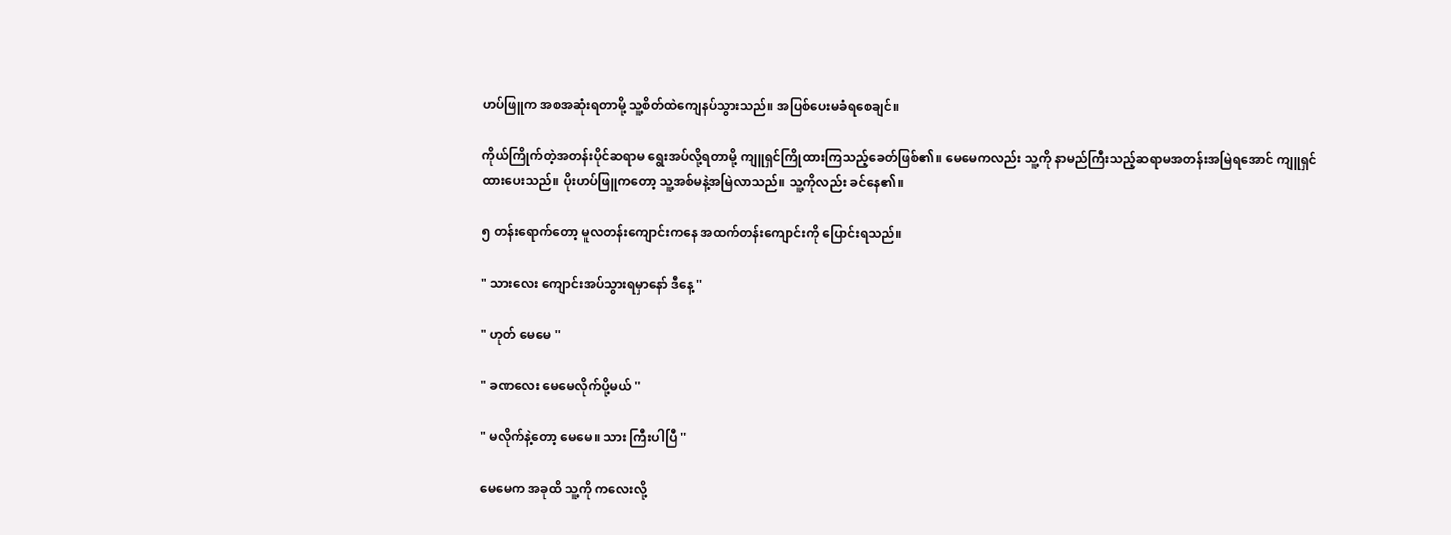ဟပ်ဖြူက အစအဆုံးရတာမို့ သူ့စိတ်ထဲကျေနပ်သွားသည်။ အပြစ်ပေးမခံရစေချင်။

ကိုယ်ကြိုက်တဲ့အတန်းပိုင်ဆရာမ ရွေးအပ်လို့ရတာမို့ ကျူရှင်ကြိုထားကြသည့်ခေတ်ဖြစ်၏။ မေမေကလည်း သူ့ကို နာမည်ကြီးသည့်ဆရာမအတန်းအမြဲရအောင် ကျူရှင်ထားပေးသည်။ ပိုးဟပ်ဖြူကတော့ သူ့အစ်မနဲ့အမြဲလာသည်။ သူ့ကိုလည်း ခင်နေ၏။

၅ တန်းရောက်တော့ မူလတန်းကျောင်းကနေ အထက်တန်းကျောင်းကို ပြောင်းရသည်။

" သားလေး ကျောင်းအပ်သွားရမှာနော် ဒီနေ့ ''

" ဟုတ် မေမေ ''

" ခဏလေး မေမေလိုက်ပို့မယ် ''

" မလိုက်နဲ့တော့ မေမေ။ သား ကြီးပါပြီ ''

မေမေက အခုထိ သူ့ကို ကလေးလို့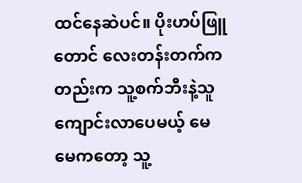ထင်နေဆဲပင်။ ပိုးဟပ်ဖြူတောင် လေးတန်းတက်ကတည်းက သူ့စက်ဘီးနဲ့သူ ကျောင်းလာပေမယ့် မေမေကတော့ သူ့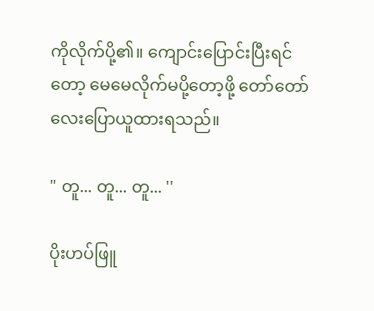ကိုလိုက်ပို့၏။ ကျောင်းပြောင်းပြီးရင်တော့ မေမေလိုက်မပို့တော့ဖို့ တော်တော်လေးပြောယူထားရသည်။

" တူ... တူ... တူ... ''

ပိုးဟပ်ဖြူ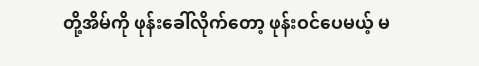တို့အိမ်ကို ဖုန်းခေါ်လိုက်တော့ ဖုန်းဝင်ပေမယ့် မ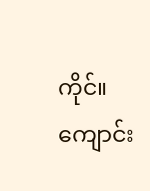ကိုင်။ ကျောင်း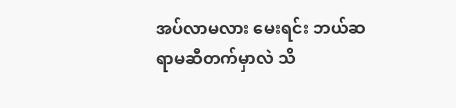အပ်လာမလား မေးရင်း ဘယ်ဆရာမဆီတက်မှာလဲ သိ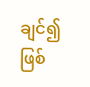ချင်၍ဖြစ်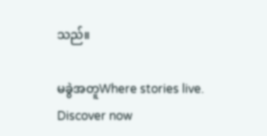သည်။

မခွဲအတူWhere stories live. Discover now